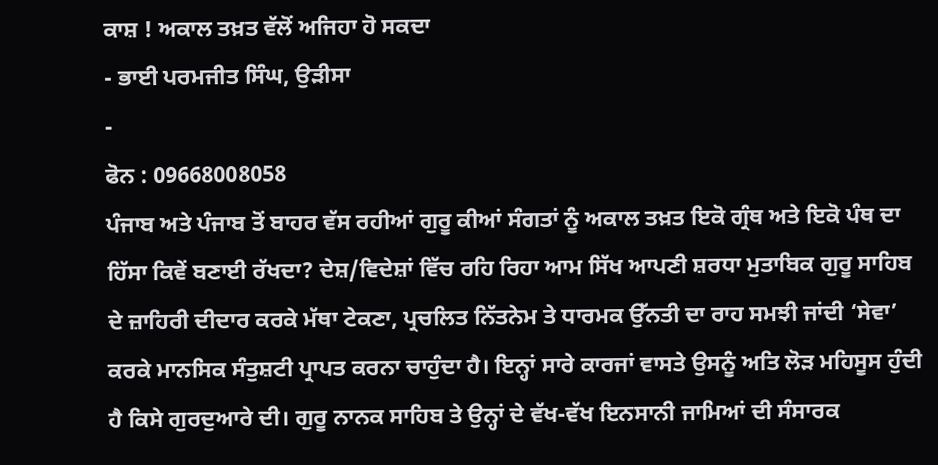ਕਾਸ਼ ! ਅਕਾਲ ਤਖ਼ਤ ਵੱਲੋਂ ਅਜਿਹਾ ਹੋ ਸਕਦਾ
- ਭਾਈ ਪਰਮਜੀਤ ਸਿੰਘ, ਉੜੀਸਾ
-
ਫੋਨ : 09668008058
ਪੰਜਾਬ ਅਤੇ ਪੰਜਾਬ ਤੋਂ ਬਾਹਰ ਵੱਸ ਰਹੀਆਂ ਗੁਰੂ ਕੀਆਂ ਸੰਗਤਾਂ ਨੂੰ ਅਕਾਲ ਤਖ਼ਤ ਇਕੋ ਗ੍ਰੰਥ ਅਤੇ ਇਕੋ ਪੰਥ ਦਾ ਹਿੱਸਾ ਕਿਵੇਂ ਬਣਾਈ ਰੱਖਦਾ? ਦੇਸ਼/ਵਿਦੇਸ਼ਾਂ ਵਿੱਚ ਰਹਿ ਰਿਹਾ ਆਮ ਸਿੱਖ ਆਪਣੀ ਸ਼ਰਧਾ ਮੁਤਾਬਿਕ ਗੁਰੂ ਸਾਹਿਬ ਦੇ ਜ਼ਾਹਿਰੀ ਦੀਦਾਰ ਕਰਕੇ ਮੱਥਾ ਟੇਕਣਾ, ਪ੍ਰਚਲਿਤ ਨਿੱਤਨੇਮ ਤੇ ਧਾਰਮਕ ਉੱਨਤੀ ਦਾ ਰਾਹ ਸਮਝੀ ਜਾਂਦੀ ‘ਸੇਵਾ’ ਕਰਕੇ ਮਾਨਸਿਕ ਸੰਤੁਸ਼ਟੀ ਪ੍ਰਾਪਤ ਕਰਨਾ ਚਾਹੁੰਦਾ ਹੈ। ਇਨ੍ਹਾਂ ਸਾਰੇ ਕਾਰਜਾਂ ਵਾਸਤੇ ਉਸਨੂੰ ਅਤਿ ਲੋੜ ਮਹਿਸੂਸ ਹੁੰਦੀ ਹੈ ਕਿਸੇ ਗੁਰਦੁਆਰੇ ਦੀ। ਗੁਰੂ ਨਾਨਕ ਸਾਹਿਬ ਤੇ ਉਨ੍ਹਾਂ ਦੇ ਵੱਖ-ਵੱਖ ਇਨਸਾਨੀ ਜਾਮਿਆਂ ਦੀ ਸੰਸਾਰਕ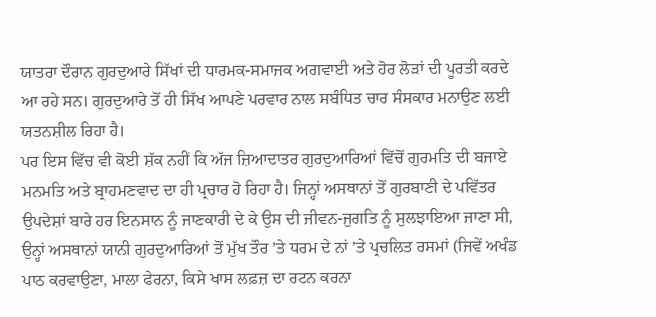ਯਾਤਰਾ ਦੌਰਾਨ ਗੁਰਦੁਆਰੇ ਸਿੱਖਾਂ ਦੀ ਧਾਰਮਕ-ਸਮਾਜਕ ਅਗਵਾਈ ਅਤੇ ਹੋਰ ਲੋੜਾਂ ਦੀ ਪੂਰਤੀ ਕਰਦੇ ਆ ਰਹੇ ਸਨ। ਗੁਰਦੁਆਰੇ ਤੋਂ ਹੀ ਸਿੱਖ ਆਪਣੇ ਪਰਵਾਰ ਨਾਲ ਸਬੰਧਿਤ ਚਾਰ ਸੰਸਕਾਰ ਮਨਾਉਣ ਲਈ ਯਤਨਸ਼ੀਲ ਰਿਹਾ ਹੈ।
ਪਰ ਇਸ ਵਿੱਚ ਵੀ ਕੋਈ ਸ਼ੱਕ ਨਹੀਂ ਕਿ ਅੱਜ ਜ਼ਿਆਦਾਤਰ ਗੁਰਦੁਆਰਿਆਂ ਵਿੱਚੋਂ ਗੁਰਮਤਿ ਦੀ ਬਜਾਏ ਮਨਮਤਿ ਅਤੇ ਬ੍ਰਾਹਮਣਵਾਦ ਦਾ ਹੀ ਪ੍ਰਚਾਰ ਹੋ ਰਿਹਾ ਹੈ। ਜਿਨ੍ਹਾਂ ਅਸਥਾਨਾਂ ਤੋਂ ਗੁਰਬਾਣੀ ਦੇ ਪਵਿੱਤਰ ਉਪਦੇਸ਼ਾਂ ਬਾਰੇ ਹਰ ਇਨਸਾਨ ਨੂੰ ਜਾਣਕਾਰੀ ਦੇ ਕੇ ਉਸ ਦੀ ਜੀਵਨ-ਜੁਗਤਿ ਨੂੰ ਸੁਲਝਾਇਆ ਜਾਣਾ ਸੀ, ਉਨ੍ਹਾਂ ਅਸਥਾਨਾਂ ਯਾਨੀ ਗੁਰਦੁਆਰਿਆਂ ਤੋਂ ਮੁੱਖ ਤੌਰ ’ਤੇ ਧਰਮ ਦੇ ਨਾਂ ’ਤੇ ਪ੍ਰਚਲਿਤ ਰਸਮਾਂ (ਜਿਵੇਂ ਅਖੰਡ ਪਾਠ ਕਰਵਾਉਣਾ, ਮਾਲਾ ਫੇਰਨਾ, ਕਿਸੇ ਖਾਸ ਲਫ਼ਜ਼ ਦਾ ਰਟਨ ਕਰਨਾ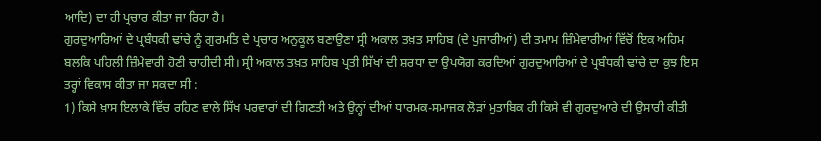ਆਦਿ) ਦਾ ਹੀ ਪ੍ਰਚਾਰ ਕੀਤਾ ਜਾ ਰਿਹਾ ਹੈ।
ਗੁਰਦੁਆਰਿਆਂ ਦੇ ਪ੍ਰਬੰਧਕੀ ਢਾਂਚੇ ਨੂੰ ਗੁਰਮਤਿ ਦੇ ਪ੍ਰਚਾਰ ਅਨੁਕੂਲ ਬਣਾਉਣਾ ਸ੍ਰੀ ਅਕਾਲ ਤਖ਼ਤ ਸਾਹਿਬ (ਦੇ ਪੁਜਾਰੀਆਂ) ਦੀ ਤਮਾਮ ਜ਼ਿੰਮੇਵਾਰੀਆਂ ਵਿੱਚੋਂ ਇਕ ਅਹਿਮ ਬਲਕਿ ਪਹਿਲੀ ਜ਼ਿੰਮੇਵਾਰੀ ਹੋਣੀ ਚਾਹੀਦੀ ਸੀ। ਸ੍ਰੀ ਅਕਾਲ ਤਖ਼ਤ ਸਾਹਿਬ ਪ੍ਰਤੀ ਸਿੱਖਾਂ ਦੀ ਸ਼ਰਧਾ ਦਾ ਉਪਯੋਗ ਕਰਦਿਆਂ ਗੁਰਦੁਆਰਿਆਂ ਦੇ ਪ੍ਰਬੰਧਕੀ ਢਾਂਚੇ ਦਾ ਕੁਝ ਇਸ ਤਰ੍ਹਾਂ ਵਿਕਾਸ ਕੀਤਾ ਜਾ ਸਕਦਾ ਸੀ :
1) ਕਿਸੇ ਖ਼ਾਸ ਇਲਾਕੇ ਵਿੱਚ ਰਹਿਣ ਵਾਲੇ ਸਿੱਖ ਪਰਵਾਰਾਂ ਦੀ ਗਿਣਤੀ ਅਤੇ ਉਨ੍ਹਾਂ ਦੀਆਂ ਧਾਰਮਕ-ਸਮਾਜਕ ਲੋੜਾਂ ਮੁਤਾਬਿਕ ਹੀ ਕਿਸੇ ਵੀ ਗੁਰਦੁਆਰੇ ਦੀ ਉਸਾਰੀ ਕੀਤੀ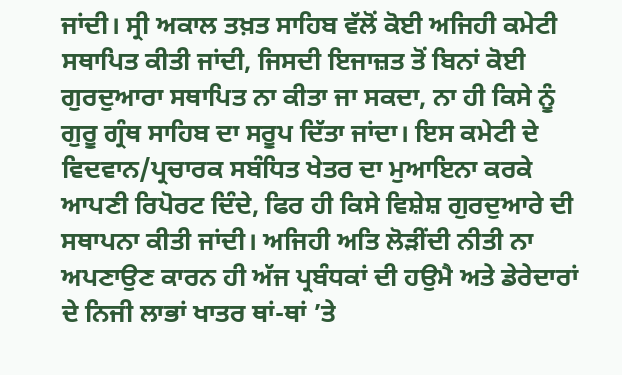ਜਾਂਦੀ। ਸ੍ਰੀ ਅਕਾਲ ਤਖ਼ਤ ਸਾਹਿਬ ਵੱਲੋਂ ਕੋਈ ਅਜਿਹੀ ਕਮੇਟੀ ਸਥਾਪਿਤ ਕੀਤੀ ਜਾਂਦੀ, ਜਿਸਦੀ ਇਜਾਜ਼ਤ ਤੋਂ ਬਿਨਾਂ ਕੋਈ ਗੁਰਦੁਆਰਾ ਸਥਾਪਿਤ ਨਾ ਕੀਤਾ ਜਾ ਸਕਦਾ, ਨਾ ਹੀ ਕਿਸੇ ਨੂੰ ਗੁਰੂ ਗ੍ਰੰਥ ਸਾਹਿਬ ਦਾ ਸਰੂਪ ਦਿੱਤਾ ਜਾਂਦਾ। ਇਸ ਕਮੇਟੀ ਦੇ ਵਿਦਵਾਨ/ਪ੍ਰਚਾਰਕ ਸਬੰਧਿਤ ਖੇਤਰ ਦਾ ਮੁਆਇਨਾ ਕਰਕੇ ਆਪਣੀ ਰਿਪੋਰਟ ਦਿੰਦੇ, ਫਿਰ ਹੀ ਕਿਸੇ ਵਿਸ਼ੇਸ਼ ਗੁਰਦੁਆਰੇ ਦੀ ਸਥਾਪਨਾ ਕੀਤੀ ਜਾਂਦੀ। ਅਜਿਹੀ ਅਤਿ ਲੋੜੀਂਦੀ ਨੀਤੀ ਨਾ ਅਪਣਾਉਣ ਕਾਰਨ ਹੀ ਅੱਜ ਪ੍ਰਬੰਧਕਾਂ ਦੀ ਹਉਮੈ ਅਤੇ ਡੇਰੇਦਾਰਾਂ ਦੇ ਨਿਜੀ ਲਾਭਾਂ ਖਾਤਰ ਥਾਂ-ਥਾਂ ’ਤੇ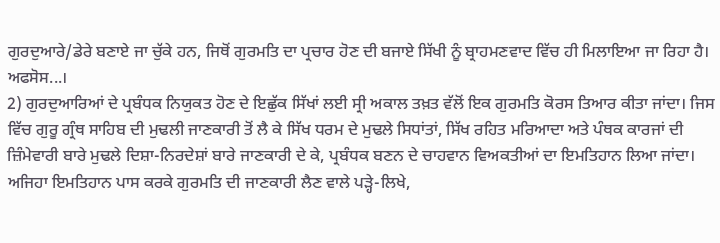ਗੁਰਦੁਆਰੇ/ਡੇਰੇ ਬਣਾਏ ਜਾ ਚੁੱਕੇ ਹਨ, ਜਿਥੋਂ ਗੁਰਮਤਿ ਦਾ ਪ੍ਰਚਾਰ ਹੋਣ ਦੀ ਬਜਾਏ ਸਿੱਖੀ ਨੂੰ ਬ੍ਰਾਹਮਣਵਾਦ ਵਿੱਚ ਹੀ ਮਿਲਾਇਆ ਜਾ ਰਿਹਾ ਹੈ। ਅਫਸੋਸ...।
2) ਗੁਰਦੁਆਰਿਆਂ ਦੇ ਪ੍ਰਬੰਧਕ ਨਿਯੁਕਤ ਹੋਣ ਦੇ ਇਛੁੱਕ ਸਿੱਖਾਂ ਲਈ ਸ੍ਰੀ ਅਕਾਲ ਤਖ਼ਤ ਵੱਲੋਂ ਇਕ ਗੁਰਮਤਿ ਕੋਰਸ ਤਿਆਰ ਕੀਤਾ ਜਾਂਦਾ। ਜਿਸ ਵਿੱਚ ਗੁਰੂ ਗ੍ਰੰਥ ਸਾਹਿਬ ਦੀ ਮੁਢਲੀ ਜਾਣਕਾਰੀ ਤੋਂ ਲੈ ਕੇ ਸਿੱਖ ਧਰਮ ਦੇ ਮੁਢਲੇ ਸਿਧਾਂਤਾਂ, ਸਿੱਖ ਰਹਿਤ ਮਰਿਆਦਾ ਅਤੇ ਪੰਥਕ ਕਾਰਜਾਂ ਦੀ ਜ਼ਿੰਮੇਵਾਰੀ ਬਾਰੇ ਮੁਢਲੇ ਦਿਸ਼ਾ-ਨਿਰਦੇਸ਼ਾਂ ਬਾਰੇ ਜਾਣਕਾਰੀ ਦੇ ਕੇ, ਪ੍ਰਬੰਧਕ ਬਣਨ ਦੇ ਚਾਹਵਾਨ ਵਿਅਕਤੀਆਂ ਦਾ ਇਮਤਿਹਾਨ ਲਿਆ ਜਾਂਦਾ। ਅਜਿਹਾ ਇਮਤਿਹਾਨ ਪਾਸ ਕਰਕੇ ਗੁਰਮਤਿ ਦੀ ਜਾਣਕਾਰੀ ਲੈਣ ਵਾਲੇ ਪੜ੍ਹੇ-ਲਿਖੇ,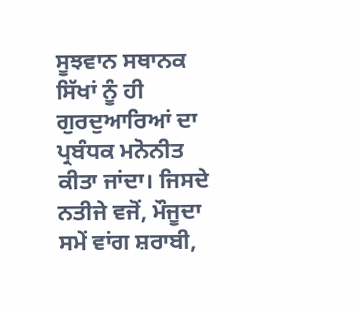ਸੂਝਵਾਨ ਸਥਾਨਕ ਸਿੱਖਾਂ ਨੂੰ ਹੀ ਗੁਰਦੁਆਰਿਆਂ ਦਾ ਪ੍ਰਬੰਧਕ ਮਨੋਨੀਤ ਕੀਤਾ ਜਾਂਦਾ। ਜਿਸਦੇ ਨਤੀਜੇ ਵਜੋਂ, ਮੌਜੂਦਾ ਸਮੇਂ ਵਾਂਗ ਸ਼ਰਾਬੀ,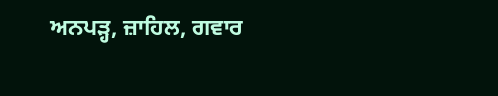ਅਨਪੜ੍ਹ, ਜ਼ਾਹਿਲ, ਗਵਾਰ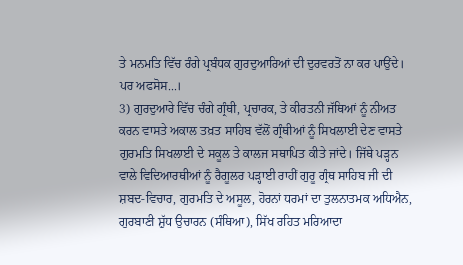ਤੇ ਮਨਮਤਿ ਵਿੱਚ ਰੰਗੇ ਪ੍ਰਬੰਧਕ ਗੁਰਦੁਆਰਿਆਂ ਦੀ ਦੁਰਵਰਤੋਂ ਨਾ ਕਰ ਪਾਉਂਦੇ। ਪਰ ਅਫਸੋਸ...।
3) ਗੁਰਦੁਆਰੇ ਵਿੱਚ ਚੰਗੇ ਗ੍ਰੰਥੀ, ਪ੍ਰਚਾਰਕ, ਤੇ ਕੀਰਤਨੀ ਜੱਥਿਆਂ ਨੂੰ ਨੀਅਤ ਕਰਨ ਵਾਸਤੇ ਅਕਾਲ ਤਖ਼ਤ ਸਾਹਿਬ ਵੱਲੋਂ ਗ੍ਰੰਥੀਆਂ ਨੂੰ ਸਿਖਲਾਈ ਦੇਣ ਵਾਸਤੇ ਗੁਰਮਤਿ ਸਿਖਲਾਈ ਦੇ ਸਕੂਲ ਤੇ ਕਾਲਜ ਸਥਾਪਿਤ ਕੀਤੇ ਜਾਂਦੇ। ਜਿੱਥੇ ਪੜ੍ਹਨ ਵਾਲੇ ਵਿਦਿਆਰਥੀਆਂ ਨੂੰ ਰੈਗੂਲਰ ਪੜ੍ਹਾਈ ਰਾਹੀਂ ਗੁਰੂ ਗ੍ਰੰਥ ਸਾਹਿਬ ਜੀ ਦੀ ਸ਼ਬਦ-ਵਿਚਾਰ, ਗੁਰਮਤਿ ਦੇ ਅਸੂਲ, ਹੋਰਨਾਂ ਧਰਮਾਂ ਦਾ ਤੁਲਨਾਤਮਕ ਅਧਿਐਨ, ਗੁਰਬਾਣੀ ਸ਼ੁੱਧ ਉਚਾਰਨ (ਸੰਥਿਆ), ਸਿੱਖ ਰਹਿਤ ਮਰਿਆਦਾ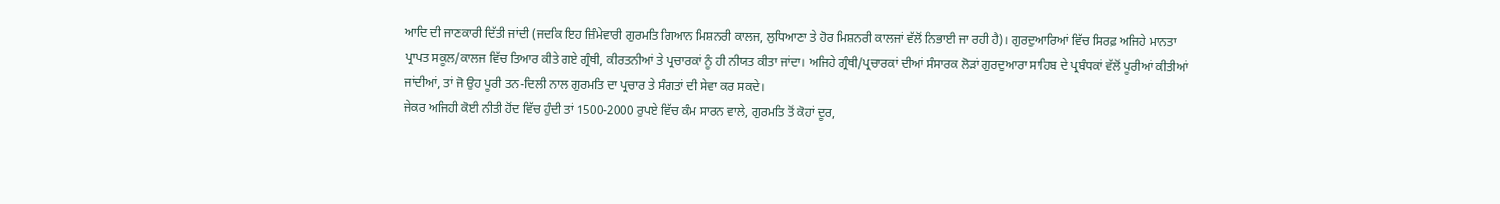ਆਦਿ ਦੀ ਜਾਣਕਾਰੀ ਦਿੱਤੀ ਜਾਂਦੀ (ਜਦਕਿ ਇਹ ਜ਼ਿੰਮੇਵਾਰੀ ਗੁਰਮਤਿ ਗਿਆਨ ਮਿਸ਼ਨਰੀ ਕਾਲਜ, ਲੁਧਿਆਣਾ ਤੇ ਹੋਰ ਮਿਸ਼ਨਰੀ ਕਾਲਜਾਂ ਵੱਲੋਂ ਨਿਭਾਈ ਜਾ ਰਹੀ ਹੈ)। ਗੁਰਦੁਆਰਿਆਂ ਵਿੱਚ ਸਿਰਫ਼ ਅਜਿਹੇ ਮਾਨਤਾ ਪ੍ਰਾਪਤ ਸਕੂਲ/ਕਾਲਜ ਵਿੱਚ ਤਿਆਰ ਕੀਤੇ ਗਏ ਗ੍ਰੰਥੀ, ਕੀਰਤਨੀਆਂ ਤੇ ਪ੍ਰਚਾਰਕਾਂ ਨੂੰ ਹੀ ਨੀਯਤ ਕੀਤਾ ਜਾਂਦਾ। ਅਜਿਹੇ ਗ੍ਰੰਥੀ/ਪ੍ਰਚਾਰਕਾਂ ਦੀਆਂ ਸੰਸਾਰਕ ਲੋੜਾਂ ਗੁਰਦੁਆਰਾ ਸਾਹਿਬ ਦੇ ਪ੍ਰਬੰਧਕਾਂ ਵੱਲੋਂ ਪੂਰੀਆਂ ਕੀਤੀਆਂ ਜਾਂਦੀਆਂ, ਤਾਂ ਜੋ ਉਹ ਪੂਰੀ ਤਨ-ਦਿਲੀ ਨਾਲ ਗੁਰਮਤਿ ਦਾ ਪ੍ਰਚਾਰ ਤੇ ਸੰਗਤਾਂ ਦੀ ਸੇਵਾ ਕਰ ਸਕਦੇ।
ਜੇਕਰ ਅਜਿਹੀ ਕੋਈ ਨੀਤੀ ਹੋਂਦ ਵਿੱਚ ਹੁੰਦੀ ਤਾਂ 1500-2000 ਰੁਪਏ ਵਿੱਚ ਕੰਮ ਸਾਰਨ ਵਾਲੇ, ਗੁਰਮਤਿ ਤੋਂ ਕੋਹਾਂ ਦੂਰ,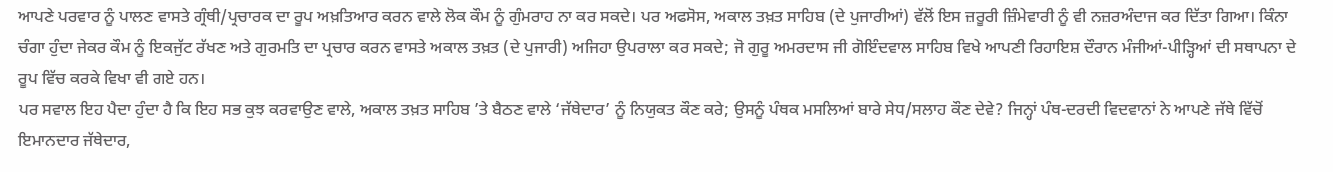ਆਪਣੇ ਪਰਵਾਰ ਨੂੰ ਪਾਲਣ ਵਾਸਤੇ ਗ੍ਰੰਥੀ/ਪ੍ਰਚਾਰਕ ਦਾ ਰੂਪ ਅਖ਼ਤਿਆਰ ਕਰਨ ਵਾਲੇ ਲੋਕ ਕੌਮ ਨੂੰ ਗੁੰਮਰਾਹ ਨਾ ਕਰ ਸਕਦੇ। ਪਰ ਅਫਸੋਸ, ਅਕਾਲ ਤਖ਼ਤ ਸਾਹਿਬ (ਦੇ ਪੁਜਾਰੀਆਂ) ਵੱਲੋਂ ਇਸ ਜ਼ਰੂਰੀ ਜ਼ਿੰਮੇਵਾਰੀ ਨੂੰ ਵੀ ਨਜ਼ਰਅੰਦਾਜ ਕਰ ਦਿੱਤਾ ਗਿਆ। ਕਿੰਨਾ ਚੰਗਾ ਹੁੰਦਾ ਜੇਕਰ ਕੌਮ ਨੂੰ ਇਕਜੁੱਟ ਰੱਖਣ ਅਤੇ ਗੁਰਮਤਿ ਦਾ ਪ੍ਰਚਾਰ ਕਰਨ ਵਾਸਤੇ ਅਕਾਲ ਤਖ਼ਤ (ਦੇ ਪੁਜਾਰੀ) ਅਜਿਹਾ ਉਪਰਾਲਾ ਕਰ ਸਕਦੇ; ਜੋ ਗੁਰੂ ਅਮਰਦਾਸ ਜੀ ਗੋਇੰਦਵਾਲ ਸਾਹਿਬ ਵਿਖੇ ਆਪਣੀ ਰਿਹਾਇਸ਼ ਦੌਰਾਨ ਮੰਜੀਆਂ-ਪੀੜ੍ਹਿਆਂ ਦੀ ਸਥਾਪਨਾ ਦੇ ਰੂਪ ਵਿੱਚ ਕਰਕੇ ਵਿਖਾ ਵੀ ਗਏ ਹਨ।
ਪਰ ਸਵਾਲ ਇਹ ਪੈਦਾ ਹੁੰਦਾ ਹੈ ਕਿ ਇਹ ਸਭ ਕੁਝ ਕਰਵਾਉਣ ਵਾਲੇ, ਅਕਾਲ ਤਖ਼ਤ ਸਾਹਿਬ ’ਤੇ ਬੈਠਣ ਵਾਲੇ ‘ਜੱਥੇਦਾਰ’ ਨੂੰ ਨਿਯੁਕਤ ਕੌਣ ਕਰੇ; ਉਸਨੂੰ ਪੰਥਕ ਮਸਲਿਆਂ ਬਾਰੇ ਸੇਧ/ਸਲਾਹ ਕੌਣ ਦੇਵੇ? ਜਿਨ੍ਹਾਂ ਪੰਥ-ਦਰਦੀ ਵਿਦਵਾਨਾਂ ਨੇ ਆਪਣੇ ਜੱਥੇ ਵਿੱਚੋਂ ਇਮਾਨਦਾਰ ਜੱਥੇਦਾਰ,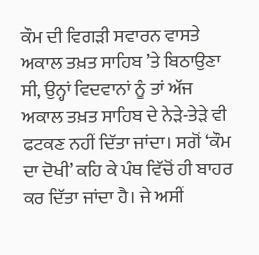ਕੌਮ ਦੀ ਵਿਗੜੀ ਸਵਾਰਨ ਵਾਸਤੇ ਅਕਾਲ ਤਖ਼ਤ ਸਾਹਿਬ ’ਤੇ ਬਿਠਾਉਣਾ ਸੀ, ਉਨ੍ਹਾਂ ਵਿਦਵਾਨਾਂ ਨੂੰ ਤਾਂ ਅੱਜ ਅਕਾਲ ਤਖ਼ਤ ਸਾਹਿਬ ਦੇ ਨੇੜੇ-ਤੇੜੇ ਵੀ ਫਟਕਣ ਨਹੀਂ ਦਿੱਤਾ ਜਾਂਦਾ। ਸਗੋਂ ‘ਕੌਮ ਦਾ ਦੋਖੀ’ ਕਹਿ ਕੇ ਪੰਥ ਵਿੱਚੋਂ ਹੀ ਬਾਹਰ ਕਰ ਦਿੱਤਾ ਜਾਂਦਾ ਹੈ। ਜੇ ਅਸੀਂ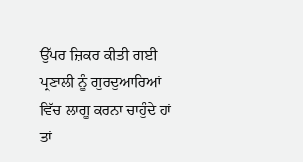ਉੱਪਰ ਜ਼ਿਕਰ ਕੀਤੀ ਗਈ ਪ੍ਰਣਾਲੀ ਨੂੰ ਗੁਰਦੁਆਰਿਆਂ ਵਿੱਚ ਲਾਗੂ ਕਰਨਾ ਚਾਹੁੰਦੇ ਹਾਂ ਤਾਂ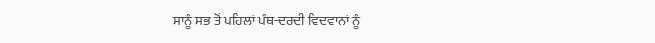ਸਾਨੂੰ ਸਭ ਤੋਂ ਪਹਿਲਾਂ ਪੰਥ-ਦਰਦੀ ਵਿਦਵਾਨਾਂ ਨੂੰ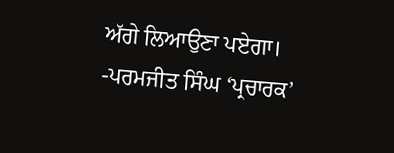ਅੱਗੇ ਲਿਆਉਣਾ ਪਏਗਾ।
-ਪਰਮਜੀਤ ਸਿੰਘ ‘ਪ੍ਰਚਾਰਕ’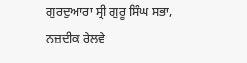ਗੁਰਦੁਆਰਾ ਸ੍ਰੀ ਗੁਰੂ ਸਿੰਘ ਸਭਾ,
ਨਜ਼ਦੀਕ ਰੇਲਵੇ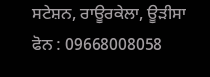ਸਟੇਸ਼ਨ, ਰਾਊਰਕੇਲਾ, ਊੜੀਸਾ
ਫੋਨ : 09668008058